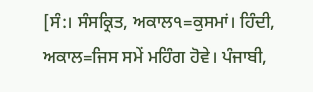[ਸੰ:। ਸੰਸਕ੍ਰਿਤ, ਅਕਾਲ੧=ਕੁਸਮਾਂ। ਹਿੰਦੀ, ਅਕਾਲ=ਜਿਸ ਸਮੇਂ ਮਹਿੰਗ ਹੋਵੇ। ਪੰਜਾਬੀ,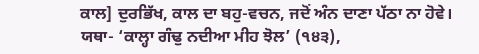ਕਾਲ] ਦੁਰਭਿੱਖ, ਕਾਲ ਦਾ ਬਹੁ-ਵਚਨ, ਜਦੋਂ ਅੰਨ ਦਾਣਾ ਪੱਠਾ ਨਾ ਹੋਵੇ। ਯਥਾ- ‘ਕਾਲ੍ਹਾ ਗੰਢੁ ਨਦੀਆ ਮੀਹ ਝੋਲ’ (੧੪੩),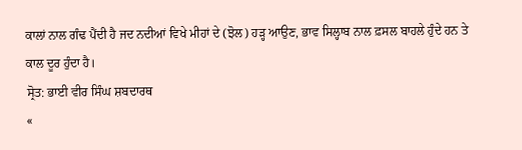ਕਾਲਾਂ ਨਾਲ ਗੰਢ ਪੈਂਦੀ ਹੈ ਜਦ ਨਦੀਆਂ ਵਿਖੇ ਮੀਹਾਂ ਦੇ (ਝੋਲ) ਹੜ੍ਹ ਆਉਣ, ਭਾਵ ਸਿਲ੍ਹਾਬ ਨਾਲ ਫ਼ਸਲ ਬਾਹਲੇ ਹੁੰਦੇ ਹਨ ਤੇ ਕਾਲ ਦੂਰ ਹੁੰਦਾ ਹੈ।
ਸ੍ਰੋਤ: ਭਾਈ ਵੀਰ ਸਿੰਘ ਸ਼ਬਦਾਰਥ
«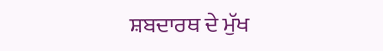ਸ਼ਬਦਾਰਥ ਦੇ ਮੁੱਖ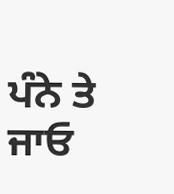ਪੰਨੇ ਤੇ ਜਾਓ